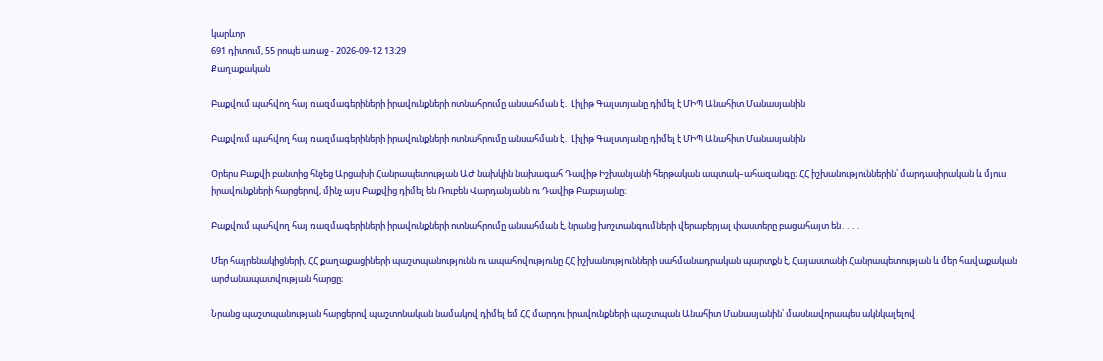կարևոր
691 դիտում, 55 րոպե առաջ - 2026-09-12 13:29
Քաղաքական

Բաքվում պահվող հայ ռազմագերիների իրավունքների ոտնահրումը անսահման է․ Լիլիթ Գալստյանը դիմել է ՄԻՊ Անահիտ Մանասյանին

Բաքվում պահվող հայ ռազմագերիների իրավունքների ոտնահրումը անսահման է․ Լիլիթ Գալստյանը դիմել է ՄԻՊ Անահիտ Մանասյանին

Օրերս Բաքվի բանտից հնչեց Արցախի Հանրապետության ԱԺ նախկին նախագահ Դավիթ Իշխանյանի հերթական ապտակ–ահազանգը։ ՀՀ իշխանություններին՝ մարդասիրական և մյուս իրավունքների հարցերով, մինչ այս Բաքվից դիմել են Ռուբեն Վարդանյանն ու Դավիթ Բաբայանը։

Բաքվում պահվող հայ ռազմագերիների իրավունքների ոտնահրումը անսահման է, նրանց խոշտանգումների վերաբերյալ փաստերը բացահայտ են․․․․

Մեր հայրենակիցների, ՀՀ քաղաքացիների պաշտպանությունն ու ապահովությունը ՀՀ իշխանությունների սահմանադրական պարտքն է, Հայաստանի Հանրապետության և մեր հավաքական արժանապատվության հարցը։

Նրանց պաշտպանության հարցերով պաշտոնական նամակով դիմել եմ ՀՀ մարդու իրավունքների պաշտպան Անահիտ Մանասյանին՝ մասնավորապես ակնկալելով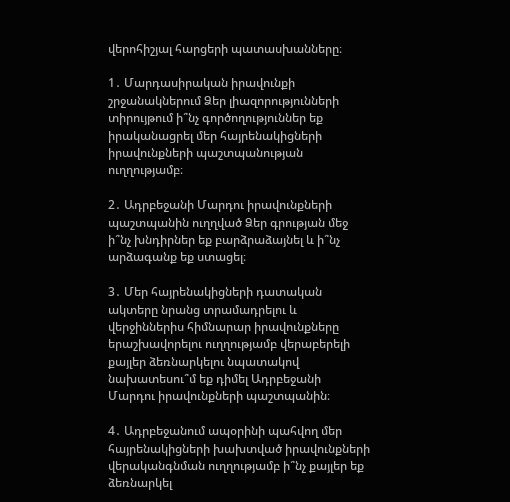վերոհիշյալ հարցերի պատասխանները։

1․ Մարդասիրական իրավունքի շրջանակներում Ձեր լիազորությունների տիրույթում ի՞նչ գործողություններ եք իրականացրել մեր հայրենակիցների իրավունքների պաշտպանության ուղղությամբ։

2․ Ադրբեջանի Մարդու իրավունքների պաշտպանին ուղղված Ձեր գրության մեջ ի՞նչ խնդիրներ եք բարձրաձայնել և ի՞նչ արձագանք եք ստացել։

3․ Մեր հայրենակիցների դատական ակտերը նրանց տրամադրելու և վերջիններիս հիմնարար իրավունքները երաշխավորելու ուղղությամբ վերաբերելի քայլեր ձեռնարկելու նպատակով նախատեսու՞մ եք դիմել Ադրբեջանի Մարդու իրավունքների պաշտպանին։

4․ Ադրբեջանում ապօրինի պահվող մեր հայրենակիցների խախտված իրավունքների վերականգնման ուղղությամբ ի՞նչ քայլեր եք ձեռնարկել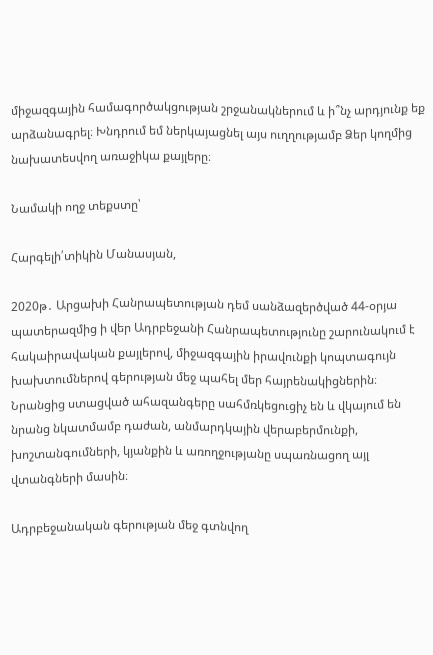միջազգային համագործակցության շրջանակներում և ի՞նչ արդյունք եք արձանագրել։ Խնդրում եմ ներկայացնել այս ուղղությամբ Ձեր կողմից նախատեսվող առաջիկա քայլերը։

Նամակի ողջ տեքստը՝

Հարգելի՛տիկին Մանասյան,

2020թ․ Արցախի Հանրապետության դեմ սանձազերծված 44-օրյա պատերազմից ի վեր Ադրբեջանի Հանրապետությունը շարունակում է հակաիրավական քայլերով, միջազգային իրավունքի կոպտագույն խախտումներով գերության մեջ պահել մեր հայրենակիցներին։ Նրանցից ստացված ահազանգերը սահմռկեցուցիչ են և վկայում են նրանց նկատմամբ դաժան, անմարդկային վերաբերմունքի, խոշտանգումների, կյանքին և առողջությանը սպառնացող այլ վտանգների մասին։

Ադրբեջանական գերության մեջ գտնվող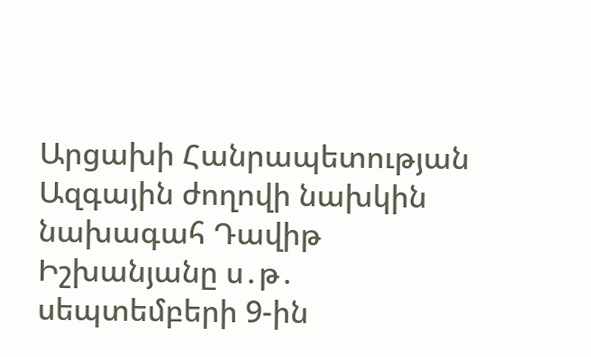Արցախի Հանրապետության Ազգային ժողովի նախկին նախագահ Դավիթ Իշխանյանը ս․թ․ սեպտեմբերի 9-ին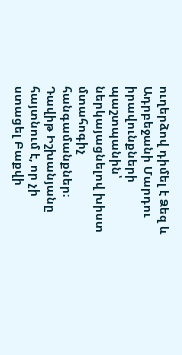ուղերձով դիմել է Ձեզ և Ադրբեջանի Մարդու իրավունքների պաշտպանին՝ ներկայացնելով խիստ մտահոգիչ հանգամանքներ։ Դավիթ Իշխանյանը հայտնում է, որ չի ստացել Բաքվի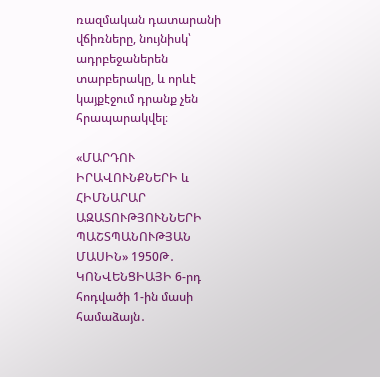ռազմական դատարանի վճիռները, նույնիսկ՝ ադրբեջաներեն տարբերակը, և որևէ կայքէջում դրանք չեն հրապարակվել։

«ՄԱՐԴՈՒ ԻՐԱՎՈՒՆՔՆԵՐԻ և ՀԻՄՆԱՐԱՐ ԱԶԱՏՈՒԹՅՈՒՆՆԵՐԻ ՊԱՇՏՊԱՆՈՒԹՅԱՆ ՄԱՍԻՆ» 1950Թ․ ԿՈՆՎԵՆՑԻԱՅԻ 6-րդ հոդվածի 1-ին մասի համաձայն․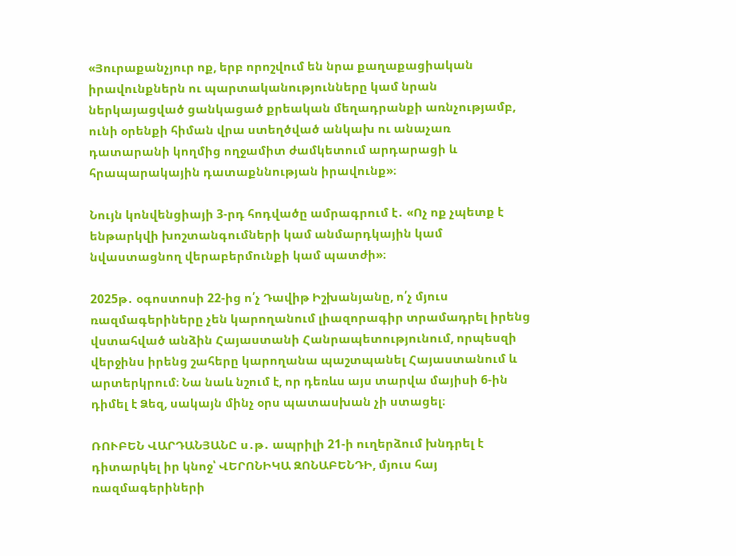«Յուրաքանչյուր ոք, երբ որոշվում են նրա քաղաքացիական իրավունքներն ու պարտականությունները կամ նրան ներկայացված ցանկացած քրեական մեղադրանքի առնչությամբ, ունի օրենքի հիման վրա ստեղծված անկախ ու անաչառ դատարանի կողմից ողջամիտ ժամկետում արդարացի և հրապարակային դատաքննության իրավունք»։

Նույն կոնվենցիայի 3-րդ հոդվածը ամրագրում է․ «Ոչ ոք չպետք է ենթարկվի խոշտանգումների կամ անմարդկային կամ նվաստացնող վերաբերմունքի կամ պատժի»։

2025թ․ օգոստոսի 22-ից ո՛չ Դավիթ Իշխանյանը, ո՛չ մյուս ռազմագերիները չեն կարողանում լիազորագիր տրամադրել իրենց վստահված անձին Հայաստանի Հանրապետությունում, որպեսզի վերջինս իրենց շահերը կարողանա պաշտպանել Հայաստանում և արտերկրում։ Նա նաև նշում է, որ դեռևս այս տարվա մայիսի 6-ին դիմել է Ձեզ, սակայն մինչ օրս պատասխան չի ստացել։

ՌՈՒԲԵՆ ՎԱՐԴԱՆՅԱՆԸ ս․թ․ ապրիլի 21-ի ուղերձում խնդրել է դիտարկել իր կնոջ՝ ՎԵՐՈՆԻԿԱ ԶՈՆԱԲԵՆԴԻ, մյուս հայ ռազմագերիների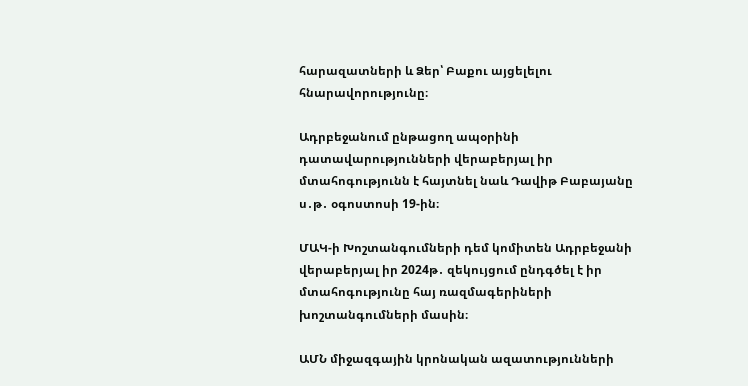հարազատների և Ձեր՝ Բաքու այցելելու հնարավորությունը։

Ադրբեջանում ընթացող ապօրինի դատավարությունների վերաբերյալ իր մտահոգությունն է հայտնել նաև Դավիթ Բաբայանը ս․թ․ օգոստոսի 19-ին։

ՄԱԿ-ի Խոշտանգումների դեմ կոմիտեն Ադրբեջանի վերաբերյալ իր 2024թ․ զեկույցում ընդգծել է իր մտահոգությունը հայ ռազմագերիների խոշտանգումների մասին։

ԱՄՆ միջազգային կրոնական ազատությունների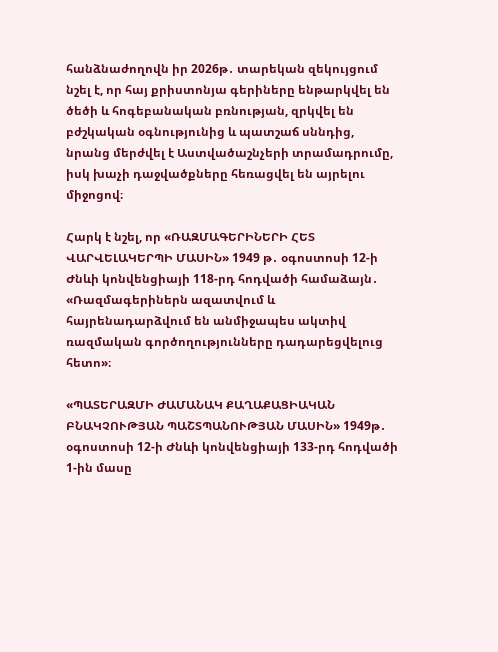հանձնաժողովն իր 2026թ․ տարեկան զեկույցում նշել է, որ հայ քրիստոնյա գերիները ենթարկվել են ծեծի և հոգեբանական բռնության, զրկվել են բժշկական օգնությունից և պատշաճ սննդից, նրանց մերժվել է Աստվածաշնչերի տրամադրումը, իսկ խաչի դաջվածքները հեռացվել են այրելու միջոցով։

Հարկ է նշել, որ «ՌԱԶՄԱԳԵՐԻՆԵՐԻ ՀԵՏ ՎԱՐՎԵԼԱԿԵՐՊԻ ՄԱՍԻՆ» 1949 թ․ օգոստոսի 12-ի Ժնևի կոնվենցիայի 118-րդ հոդվածի համաձայն․ «Ռազմագերիներն ազատվում և հայրենադարձվում են անմիջապես ակտիվ ռազմական գործողությունները դադարեցվելուց հետո»։

«ՊԱՏԵՐԱԶՄԻ ԺԱՄԱՆԱԿ ՔԱՂԱՔԱՑԻԱԿԱՆ ԲՆԱԿՉՈՒԹՅԱՆ ՊԱՇՏՊԱՆՈՒԹՅԱՆ ՄԱՍԻՆ» 1949թ․ օգոստոսի 12-ի Ժնևի կոնվենցիայի 133-րդ հոդվածի 1-ին մասը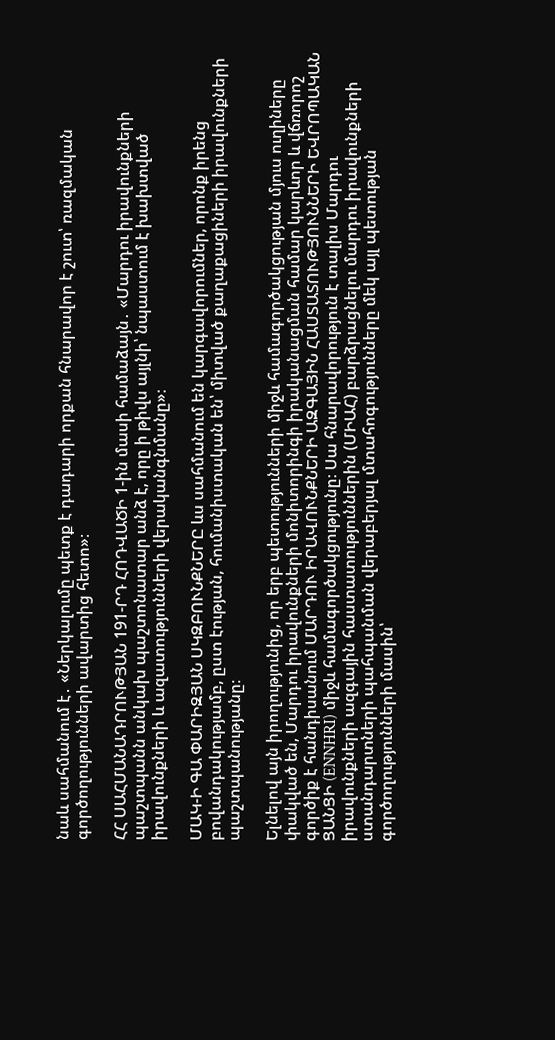նաև սահմանում է․ «Ներկալումը պետք է դադարի որքան հնարավոր է շուտ՝ ռազմական գործողությունների ավարտից հետո»։

ՀՀ ՍԱՀՄԱՆԱԴՐՈՒԹՅԱՆ 191-ՐԴ ՀՈԴՎԱԾԻ 1-ին մասի համաձայն․ «Մարդու իրավունքների պաշտպանն անկախ պաշտոնատար անձ է, որը ի թիվս այլնի՝ նպաստում է խախտված իրավունքների և ազատությունների վերականգնմանը»։

ՄԱԿ-Ի ԳԱ ՓԱՐԻԶՅԱՆ ՍԿԶԲՈՒՆՔՆԵՐԸ ևս սահմանում են կարգավորումներ, որոնք իրենց բովանդակությամբ, ըստ էության, հումանիստական են՝ միտված քաղաքացիների իրավունքների պաշտպանությանը։

Ելնելով այն իրողությունից, որ երբ պետությունների միջև համագործակցության մյուս ուղիները փակված են, Մարդու իրավունքների մոնիտորինգի իրականացման համար կարևոր և վճռորոշ գործիք է հանդիսանում ՄԱՐԴՈՒ ԻՐԱՎՈՒՆՔՆԵՐԻ ԱԶԳԱՅԻՆ ՀԱՍՏԱՏՈՒԹՅՈՒՆՆԵՐԻ ԵՎՐՈՊԱԿԱՆ ՑԱՆՑԻ (ENNHRI) միջև համագործակցությունը։ Սա հնարավորություն է տալիս Մարդու իրավունքների ազգային հաստատություններին (ՄԻԱՀ) բարձրացնելու մարդու իրավունքների ստանդարտների պահպանման վերաբերյալ մտահոգությունները մեկ այլ պետության գործողությունների մասին՝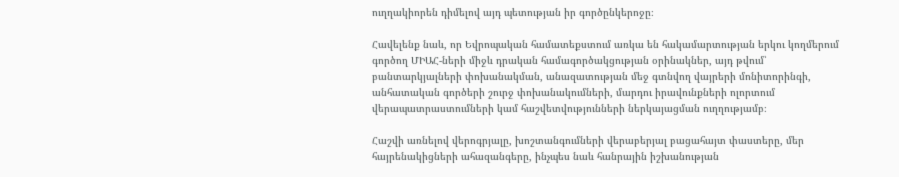ուղղակիորեն դիմելով այդ պետության իր գործընկերոջը։

Հավելենք նաև, որ Եվրոպական համատեքստում առկա են հակամարտության երկու կողմերում գործող ՄԻԱՀ-ների միջև դրական համագործակցության օրինակներ, այդ թվում՝ բանտարկյալների փոխանակման, անազատության մեջ գտնվող վայրերի մոնիտորինգի, անհատական գործերի շուրջ փոխանակումների, մարդու իրավունքների ոլորտում վերապատրաստումների կամ հաշվետվությունների ներկայացման ուղղությամբ։

Հաշվի առնելով վերոգրյալը, խոշտանգումների վերաբերյալ բացահայտ փաստերը, մեր հայրենակիցների ահազանգերը, ինչպես նաև հանրային իշխանության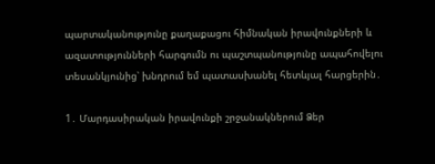պարտականությունը քաղաքացու հիմնական իրավունքների և ազատությունների հարգումն ու պաշտպանությունը ապահովելու տեսանկյունից՝ խնդրում եմ պատասխանել հետևյալ հարցերին․

1․ Մարդասիրական իրավունքի շրջանակներում Ձեր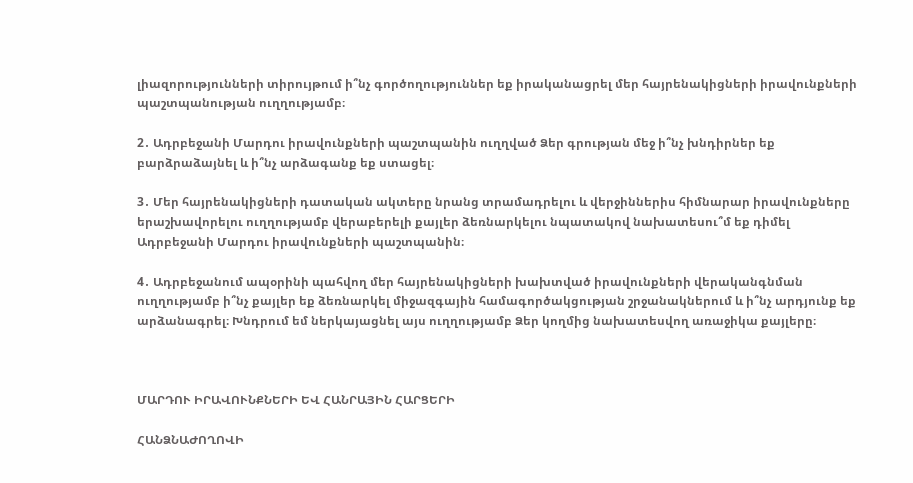լիազորությունների տիրույթում ի՞նչ գործողություններ եք իրականացրել մեր հայրենակիցների իրավունքների պաշտպանության ուղղությամբ։

2․ Ադրբեջանի Մարդու իրավունքների պաշտպանին ուղղված Ձեր գրության մեջ ի՞նչ խնդիրներ եք բարձրաձայնել և ի՞նչ արձագանք եք ստացել։

3․ Մեր հայրենակիցների դատական ակտերը նրանց տրամադրելու և վերջիններիս հիմնարար իրավունքները երաշխավորելու ուղղությամբ վերաբերելի քայլեր ձեռնարկելու նպատակով նախատեսու՞մ եք դիմել Ադրբեջանի Մարդու իրավունքների պաշտպանին։

4․ Ադրբեջանում ապօրինի պահվող մեր հայրենակիցների խախտված իրավունքների վերականգնման ուղղությամբ ի՞նչ քայլեր եք ձեռնարկել միջազգային համագործակցության շրջանակներում և ի՞նչ արդյունք եք արձանագրել։ Խնդրում եմ ներկայացնել այս ուղղությամբ Ձեր կողմից նախատեսվող առաջիկա քայլերը։



ՄԱՐԴՈՒ ԻՐԱՎՈՒՆՔՆԵՐԻ ԵՎ ՀԱՆՐԱՅԻՆ ՀԱՐՑԵՐԻ

ՀԱՆՁՆԱԺՈՂՈՎԻ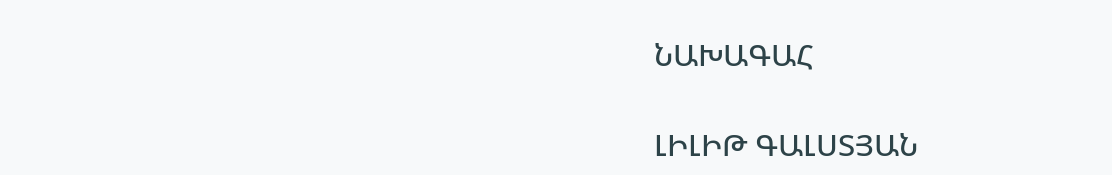ՆԱԽԱԳԱՀ

ԼԻԼԻԹ ԳԱԼՍՏՅԱՆ